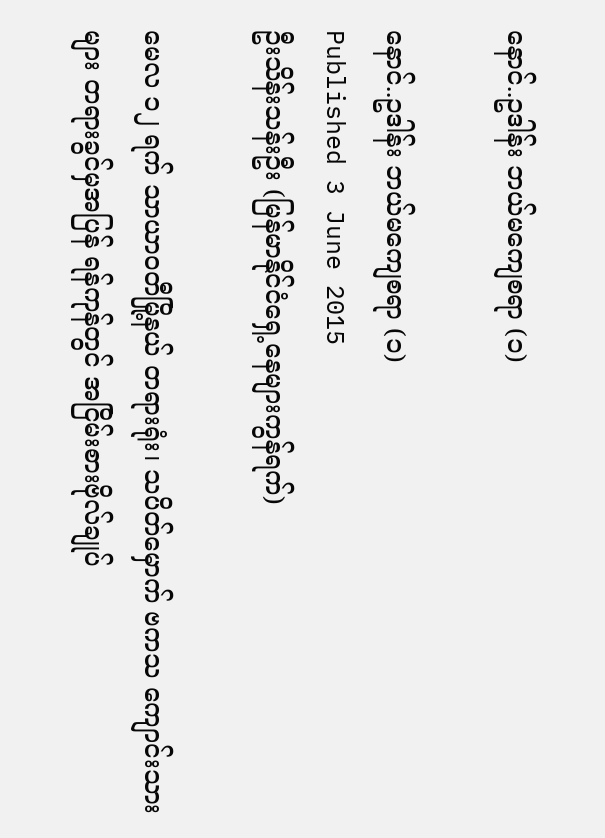နောင်..ဥဒါန်း ဘယ်မကျေစရာ (၁)

နောင်..ဥဒါန်း ဘယ်မကျေစရာ (၁)
Published 3 June 2015
ဦးသိန်းသန်းဦး (မြန်မာနိုင်ငံရှေ့နေများကွန်ရက်)

မေလ ၁၂ ရက် သာယာဝတီမြို့နယ် တရားရုံး၊ သပိတ်မှောက် ဗကသ ကျောင်းသားများ တရားခွင်မှအပြန် ရန်ကုန်တွင် အငြိမ်းစားဗိုလ်ချုပ်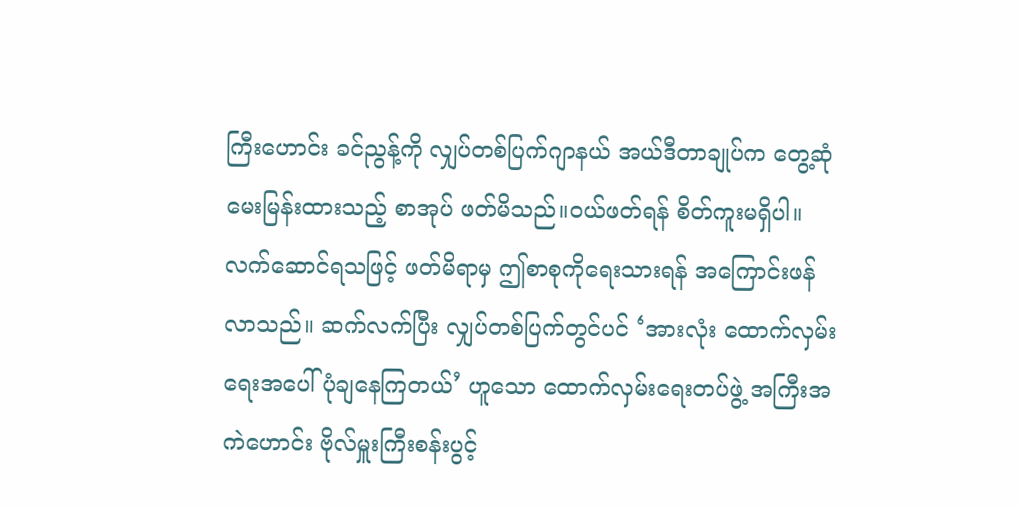ကြီးဟောင်း ခင်ညွန့်ကို လျှပ်တစ်ပြက်ဂျာနယ် အယ်ဒီတာချုပ်က တွေ့ဆုံမေးမြန်းထားသည့် စာအုပ် ဖတ်မိသည်။ဝယ်ဖတ်ရန် စိတ်ကူးမရှိပါ။ လက်ဆောင်ရသဖြင့် ဖတ်မိရာမှ ဤစာစုကိုရေးသားရန် အကြောင်းဖန်လာသည်။ ဆက်လက်ပြီး လျှပ်တစ်ပြက်တွင်ပင် ‘အားလုံး ထောက်လှမ်းရေးအပေါ် ပုံချနေကြတယ်’ ဟူသော ထောက်လှမ်းရေးတပ်ဖွဲ့ အကြီးအကဲဟောင်း ဗိုလ်မှူးကြီးစန်းပွင့်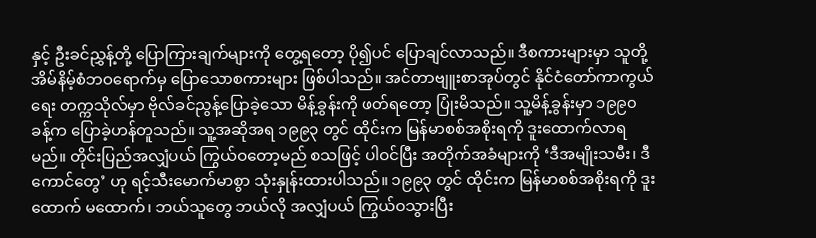နှင့် ဦးခင်ညွှန့်တို့ ပြောကြားချက်များကို တွေ့ရတော့ ပို၍ပင် ပြောချင်လာသည်။ ဒီစကားများမှာ သူတို့ အိမ်နိမ့်စံဘဝရောက်မှ ပြောသောစကားများ ဖြစ်ပါသည်။ အင်တာဗျူးစာအုပ်တွင် နိုင်ငံတော်ကာကွယ်ရေး တက္ကသိုလ်မှာ ဗိုလ်ခင်ညွန့်ပြောခဲ့သော မိန့်ခွန်းကို ဖတ်ရတော့ ပြုံးမိသည်။ သူ့မိန့်ခွန်းမှာ ၁၉၉၀ ခန့်က ပြောခဲ့ဟန်တူသည်။ သူ့အဆိုအရ ၁၉၉၃ တွင် ထိုင်းက မြန်မာစစ်အစိုးရကို ဒူးထောက်လာရမည်။ တိုင်းပြည်အလျှံပယ် ကြွယ်ဝတော့မည် စသဖြင့် ပါဝင်ပြီး အတိုက်အခံများကို ‘ဒီအမျိုးသမီး၊ ဒီကောင်တွေ’ ဟု ရင့်သီးမောက်မာစွာ သုံးနှုန်းထားပါသည်။ ၁၉၉၃ တွင် ထိုင်းက မြန်မာစစ်အစိုးရကို ဒူးထောက် မထောက်၊ ဘယ်သူတွေ ဘယ်လို အလျှံပယ် ကြွယ်ဝသွားပြီး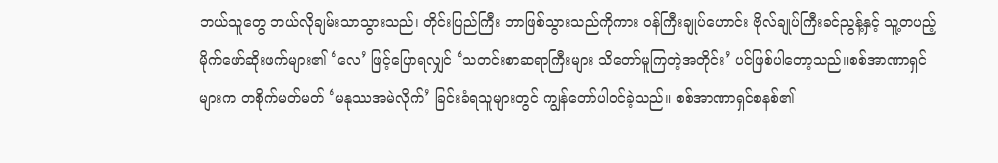ဘယ်သူတွေ ဘယ်လိုချမ်းသာသွားသည်၊ တိုင်းပြည်ကြီး ဘာဖြစ်သွားသည်ကိုကား ဝန်ကြီးချုပ်ဟောင်း ဗိုလ်ချုပ်ကြီးခင်ညွန့်နှင့် သူ့တပည့် မိုက်ဖော်ဆိုးဖက်များ၏ ‘လေ’ ဖြင့်ပြောရလျှင် ‘သတင်းစာဆရာကြီးများ သိတော်မူကြတဲ့အတိုင်း’ ပင်ဖြစ်ပါတော့သည်။စစ်အာဏာရှင်များက တစိုက်မတ်မတ် ‘မနုဿအမဲလိုက်’ ခြင်းခံရသူများတွင် ကျွန်တော်ပါဝင်ခဲ့သည်။ စစ်အာဏာရှင်စနစ်၏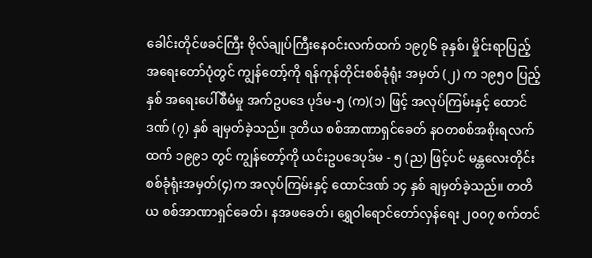ခေါင်းတိုင်ဖခင်ကြီး ဗိုလ်ချုပ်ကြီးနေဝင်းလက်ထက် ၁၉၇၆ ခုနှစ်၊ မှိုင်းရာပြည့် အရေးတော်ပုံတွင် ကျွန်တော့်ကို ရန်ကုန်တိုင်းစစ်ခုံရုံး အမှတ် (၂) က ၁၉၅၀ ပြည့်နှစ် အရေးပေါ်စီမံမှု အက်ဥပဒေ ပုဒ်မ-၅ (က)(၁) ဖြင့် အလုပ်ကြမ်းနှင့် ထောင်ဒဏ် (၇) နှစ် ချမှတ်ခဲ့သည်။ ဒုတိယ စစ်အာဏာရှင်ခေတ် နဝတစစ်အစိုးရလက်ထက် ၁၉၉၁ တွင် ကျွန်တော့်ကို ယင်းဥပဒေပုဒ်မ - ၅ (ည) ဖြင့်ပင် မန္တလေးတိုင်း စစ်ခုံရုံးအမှတ်(၄)က အလုပ်ကြမ်းနှင့် ထောင်ဒဏ် ၁၄ နှစ် ချမှတ်ခဲ့သည်။ တတိယ စစ်အာဏာရှင်ခေတ်၊ နအဖခေတ်၊ ရွှေဝါရောင်တော်လှန်ရေး ၂၀၀၇ စက်တင်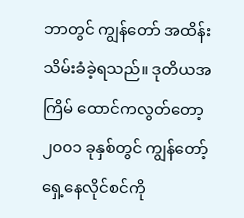ဘာတွင် ကျွန်တော် အထိန်းသိမ်းခံခဲ့ရသည်။ ဒုတိယအကြိမ် ထောင်ကလွတ်တော့ ၂၀၀၁ ခုနှစ်တွင် ကျွန်တော့်ရှေ့နေလိုင်စင်ကို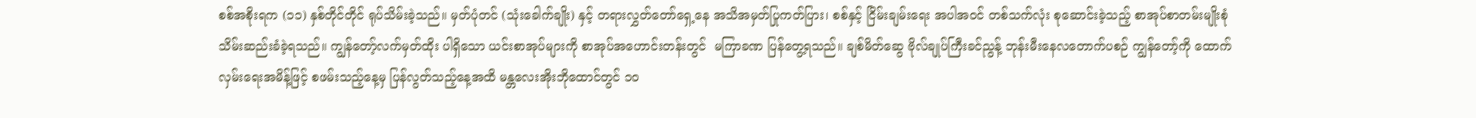စစ်အစိုးရက (၁၁) နှစ်တိုင်တိုင် ရုပ်သိမ်းခဲ့သည်။ မှတ်ပုံတင် (သုံးခေါက်ချိုး) နှင့် တရားလွှတ်တော်ရှေ့နေ အသိအမှတ်ပြုကတ်ပြား၊ စစ်နှင့် ငြိမ်းချမ်းရေး အပါအဝင် တစ်သက်လုံး စုဆောင်းခဲ့သည့် စာအုပ်စာတမ်းမျိုးစုံ သိမ်းဆည်းခံခဲ့ရသည်။ ကျွန်တော့်လက်မှတ်ထိုး ပါရှိသော ယင်းစာအုပ်များကို စာအုပ်အဟောင်းတန်းတွင်  မကြာခဏ ပြန်တွေ့ရသည်။ ချစ်မိတ်ဆွေ ဗိုလ်ချုပ်ကြီးခင်ညွန့် ဘုန်းမီးနေလတောက်ပစဉ် ကျွန်တော့်ကို ထောက်လှမ်းရေးအမိန့်ဖြင့် စဖမ်းသည့်နေ့မှ ပြန်လွတ်သည့်နေ့အထိ မန္တလေးအိုးဘိုထောင်တွင် ၁၀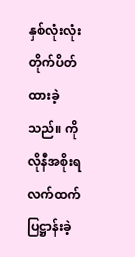နှစ်လုံးလုံး တိုက်ပိတ်ထားခဲ့သည်။ ကိုလိုနီအစိုးရလက်ထက် ပြဋ္ဌာန်းခဲ့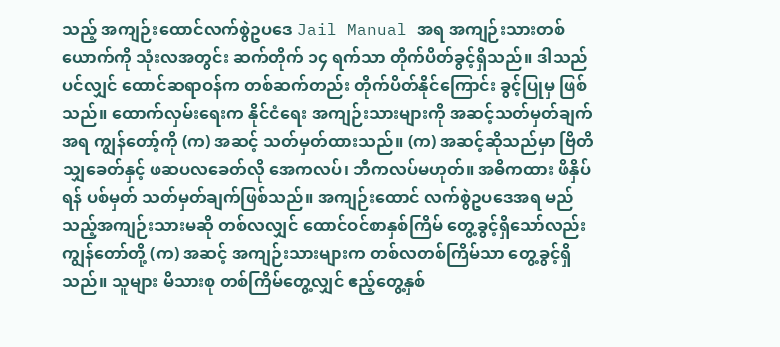သည့် အကျဉ်းထောင်လက်စွဲဥပဒေ Jail Manual အရ အကျဉ်းသားတစ်ယောက်ကို သုံးလအတွင်း ဆက်တိုက် ၁၄ ရက်သာ တိုက်ပိတ်ခွင့်ရှိသည်။ ဒါသည်ပင်လျှင် ထောင်ဆရာဝန်က တစ်ဆက်တည်း တိုက်ပိတ်နိုင်ကြောင်း ခွင့်ပြုမှ ဖြစ်သည်။ ထောက်လှမ်းရေးက နိုင်ငံရေး အကျဉ်းသားများကို အဆင့်သတ်မှတ်ချက်အရ ကျွန်တော့်ကို (က) အဆင့် သတ်မှတ်ထားသည်။ (က) အဆင့်ဆိုသည်မှာ ဗြိတိသျှခေတ်နှင့် ဖဆပလခေတ်လို အေကလပ်၊ ဘီကလပ်မဟုတ်။ အဓိကထား ဖိနှိပ်ရန် ပစ်မှတ် သတ်မှတ်ချက်ဖြစ်သည်။ အကျဉ်းထောင် လက်စွဲဥပဒေအရ မည်သည့်အကျဉ်းသားမဆို တစ်လလျှင် ထောင်ဝင်စာနှစ်ကြိမ် တွေ့ခွင့်ရှိသော်လည်း ကျွန်တော်တို့ (က) အဆင့် အကျဉ်းသားများက တစ်လတစ်ကြိမ်သာ တွေ့ခွင့်ရှိသည်။ သူများ မိသားစု တစ်ကြိမ်တွေ့လျှင် ဧည့်တွေ့နှစ်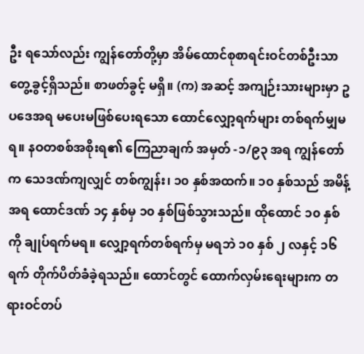ဦး ရသော်လည်း ကျွန်တော်တို့မှာ အိမ်ထောင်စုစာရင်းဝင်တစ်ဦးသာ တွေ့ခွင့်ရှိသည်။ စာဖတ်ခွင့် မရှိ။ (က) အဆင့် အကျဉ်းသားများမှာ ဥပဒေအရ မပေးမဖြစ်ပေးရသော ထောင်လျှော့ရက်များ တစ်ရက်မျှမရ။ နဝတစစ်အစိုးရ၏ ကြေညာချက် အမှတ် -၁/၉၃ အရ ကျွန်တော်က သေဒဏ်ကျလျှင် တစ်ကျွန်း၊ ၁၀ နှစ်အထက်။ ၁၀ နှစ်သည် အမိန့်အရ ထောင်ဒဏ် ၁၄ နှစ်မှ ၁၀ နှစ်ဖြစ်သွားသည်။ ထိုထောင် ၁၀ နှစ်ကို ချုပ်ရက်မရ။ လျှော့ရက်တစ်ရက်မှ မရဘဲ ၁၀ နှစ် ၂ လနှင့် ၁၆ ရက် တိုက်ပိတ်ခံခဲ့ရသည်။ ထောင်တွင် ထောက်လှမ်းရေးများက တရားဝင်တပ်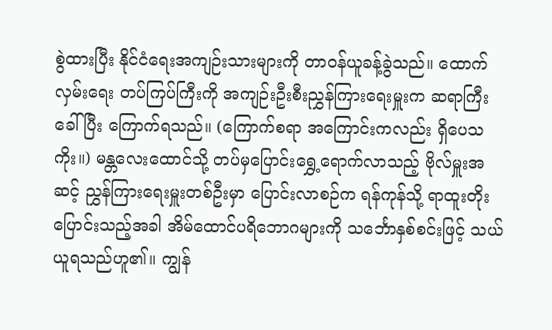စွဲထားပြီး နိုင်ငံရေးအကျဉ်းသားများကို တာဝန်ယူခန့်ခွဲသည်။ ထောက်လှမ်းရေး တပ်ကြပ်ကြီးကို အကျဉ်းဦးစီးညွှန်ကြားရေးမှူးက ဆရာကြီးခေါ်ပြီး ကြောက်ရသည်။ (ကြောက်စရာ အကြောင်းကလည်း ရှိပေသကိုး။) မန္တလေးထောင်သို့ တပ်မှပြောင်းရွှေ့ရောက်လာသည့် ဗိုလ်မှူးအဆင့် ညွှန်ကြားရေးမှူးတစ်ဦးမှာ ပြောင်းလာစဉ်က ရန်ကုန်သို့ ရာထူးတိုးပြောင်းသည့်အခါ အိမ်ထောင်ပရိဘောဂများကို သင်္ဘောနှစ်စင်းဖြင့် သယ်ယူရသည်ဟူ၏။ ကျွန်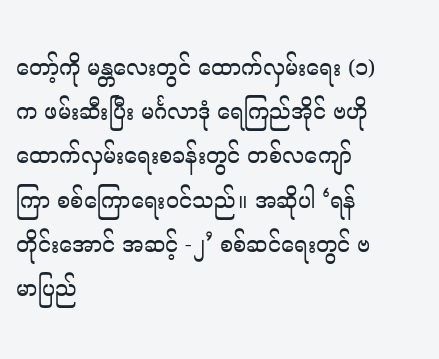တော့်ကို မန္တလေးတွင် ထောက်လှမ်းရေး (၁) က ဖမ်းဆီးပြီး မင်္ဂလာဒုံ ရေကြည်အိုင် ဗဟိုထောက်လှမ်းရေးစခန်းတွင် တစ်လကျော်ကြာ စစ်ကြောရေးဝင်သည်။ အဆိုပါ ‘ရန်တိုင်းအောင် အဆင့် -၂’ စစ်ဆင်ရေးတွင် ဗမာပြည်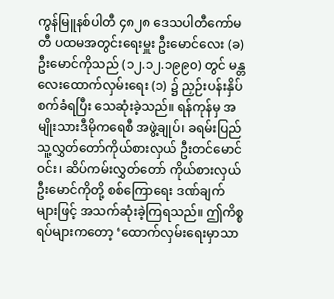ကွန်မြူနစ်ပါတီ ၄၈၂၈ ဒေသပါတီကော်မတီ ပထမအတွင်းရေးမှူး ဦးမောင်လေး (ခ) ဦးမောင်ကိုသည် (၁၂.၁၂.၁၉၉၀) တွင် မန္တလေးထောက်လှမ်းရေး (၁) ၌ ညှဉ်းပန်းနှိပ်စက်ခံရပြီး သေဆုံးခဲ့သည်။ ရန်ကုန်မှ အမျိုးသားဒီမိုကရေစီ အဖွဲ့ချုပ်၊ ခရမ်းပြည်သူ့လွှတ်တော်ကိုယ်စားလှယ် ဦးတင်မောင်ဝင်း၊ ဆိပ်ကမ်းလွှတ်တော် ကိုယ်စားလှယ်ဦးမောင်ကိုတို့ စစ်ကြောရေး ဒဏ်ချက်များဖြင့် အသက်ဆုံးခဲ့ကြရသည်။ ဤကိစ္စရပ်များကတော့ ‘ထောက်လှမ်းရေးမှာသာ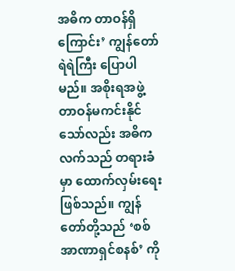အဓိက တာဝန်ရှိကြောင်း’ ကျွန်တော် ရဲရဲကြီး ပြောပါမည်။ အစိုးရအဖွဲ့ တာဝန်မကင်းနိုင်သော်လည်း အဓိကလက်သည် တရားခံမှာ ထောက်လှမ်းရေးဖြစ်သည်။ ကျွန်တော်တို့သည် ‘စစ်အာဏာရှင်စနစ်’ ကို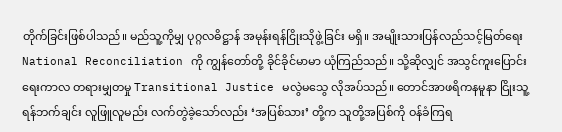တိုက်ခြင်းဖြစ်ပါသည်။ မည်သူ့ကိုမျှ ပုဂ္ဂလဓိဋ္ဌာန် အမုန်းရန်ငြိုးသိုဖွဲ့ခြင်း မရှိ။ အမျိုးသားပြန်လည်သင့်မြတ်ရေး National Reconciliation ကို ကျွန်တော်တို့ ခိုင်ခိုင်မာမာ ယုံကြည်သည်။ သို့ဆိုလျှင် အသွင်ကူးပြောင်းရေးကာလ တရားမျှတမှု Transitional Justice မလွဲမသွေ လိုအပ်သည်။ တောင်အာဖရိကနမူနာ ငြိုးသူ့ရန်ဘက်ချင်း လူဖြူလူမည်း လက်တွဲခဲ့သော်လည်း ‘အပြစ်သား’ တို့က သူတို့အပြစ်ကို ဝန်ခံကြရ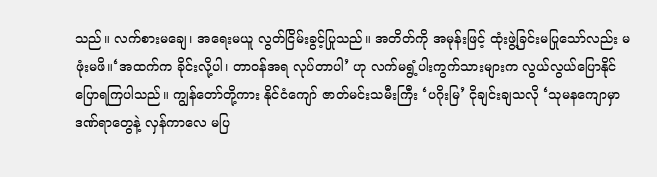သည်။ လက်စားမချေ၊ အရေးမယူ လွတ်ငြိမ်းခွင့်ပြုသည်။ အတိတ်ကို အမုန်းဖြင့် ထုံးဖွဲ့ခြင်းမပြုသော်လည်း မဖုံးမဖိ။‘အထက်က ခိုင်းလို့ပါ၊ တာဝန်အရ လုပ်တာပါ’ ဟု လက်မရွံ့ပါးကွက်သားများက လွယ်လွယ်ပြောနိုင် ပြောရကြပါသည်။ ကျွန်တော်တို့ကား နိုင်ငံကျော် ဇာတ်မင်းသမီးကြီး ‘ပဂိုးမြ’ ငိုချင်းချသလို ‘သုမနကျောမှာ ဒဏ်ရာတွေနဲ့ လှန်ကာလေ မပြ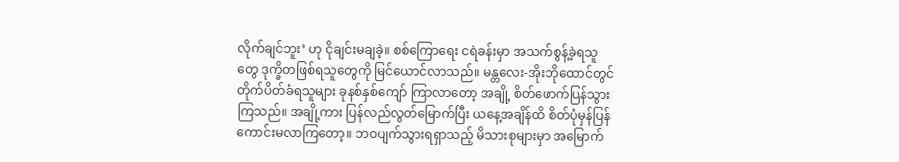လိုက်ချင်ဘူး’ ဟု ငိုချင်းမချခဲ့။ စစ်ကြောရေး ငရဲခန်းမှာ အသက်စွန့်ခဲ့ရသူတွေ ဒုက္ခိတဖြစ်ရသူတွေကို မြင်ယောင်လာသည်။ မန္တလေး-အိုးဘိုထောင်တွင် တိုက်ပိတ်ခံရသူများ ခုနစ်နှစ်ကျော် ကြာလာတော့ အချို့ စိတ်ဖောက်ပြန်သွားကြသည်။ အချို့ကား ပြန်လည်လွတ်မြောက်ပြီး ယနေ့အချိန်ထိ စိတ်ပုံမှန်ပြန်ကောင်းမလာကြတော့။ ဘဝပျက်သွားရရှာသည့် မိသားစုများမှာ အမြောက်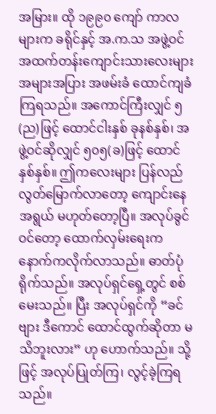အမြား။ ထို ၁၉၉၀ ကျော် ကာလများက ခရိုင်နှင့် အ.က.သ အဖွဲ့ဝင် အထက်တန်းကျောင်းသားလေးများ အများအပြား အဖမ်းခံ ထောင်ကျခံကြရသည်။ အကောင်ကြီးလျှင် ၅(ည)ဖြင့် ထောင်ငါးနှစ် ခုနစ်နှစ်၊ အဖွဲ့ဝင်ဆိုလျှင် ၅၀၅(ခ)ဖြင့် ထောင်နှစ်နှစ်။ ဤကလေးများ ပြန်လည်လွတ်မြောက်လာတော့ ကျောင်းနေအရွယ် မဟုတ်တော့ပြီ။ အလုပ်ခွင်ဝင်တော့ ထောက်လှမ်းရေးက နောက်ကလိုက်လာသည်။ ဓာတ်ပုံရိုက်သည်။ အလုပ်ရှင်ရှေ့တွင် စစ်မေးသည်။ ပြီး အလုပ်ရှင်ကို “ခင်ဗျား ဒီကောင် ထောင်ထွက်ဆိုတာ မသိဘူးလား” ဟု ဟောက်သည်။ သို့ဖြင့် အလုပ်ပြုတ်ကြ၊ လွင့်ခဲ့ကြရသည်။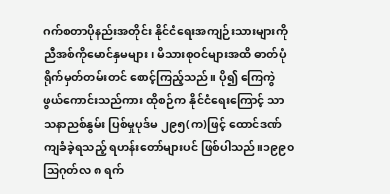ဂက်စတာပိုနည်းအတိုင်း နိုင်ငံရေးအကျဉ်းသားများကို ညီအစ်ကိုမောင်နှမများ၊ မိသားစုဝင်များအထိ ဓာတ်ပုံရိုက်မှတ်တမ်းတင် စောင့်ကြည့်သည်။ ပို၍ ကြေကွဲဖွယ်ကောင်းသည်ကား ထိုစဉ်က နိုင်ငံရေးကြောင့် သာသနာညစ်နွမ်း ပြစ်မှုပုဒ်မ ၂၉၅(က)ဖြင့် ထောင်ဒဏ်ကျခံခဲ့ရသည့် ရဟန်းတော်များပင် ဖြစ်ပါသည်။၁၉၉၀ သြဂုတ်လ ၈ ရက်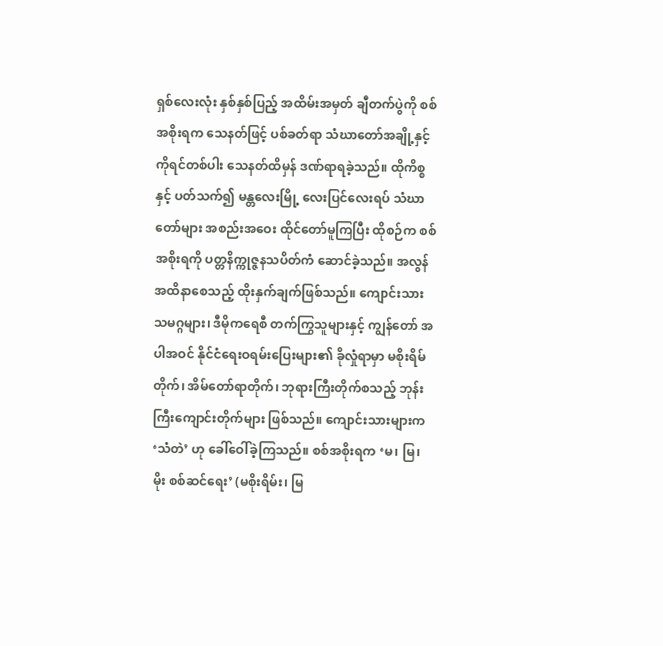ရှစ်လေးလုံး နှစ်နှစ်ပြည့် အထိမ်းအမှတ် ချီတက်ပွဲကို စစ်အစိုးရက သေနတ်ဖြင့် ပစ်ခတ်ရာ သံဃာတော်အချို့နှင့် ကိုရင်တစ်ပါး သေနတ်ထိမှန် ဒဏ်ရာရခဲ့သည်။ ထိုကိစ္စနှင့် ပတ်သက်၍ မန္တလေးမြို့ လေးပြင်လေးရပ် သံဃာတော်များ အစည်းအဝေး ထိုင်တော်မူကြပြီး ထိုစဉ်က စစ်အစိုးရကို ပတ္တနိက္ကုဇ္ဇနသပိတ်ကံ ဆောင်ခဲ့သည်။ အလွန်အထိနာစေသည့် ထိုးနှက်ချက်ဖြစ်သည်။ ကျောင်းသားသမဂ္ဂများ၊ ဒီမိုကရေစီ တက်ကြွသူများနှင့် ကျွန်တော် အပါအဝင် နိုင်ငံရေးဝရမ်းပြေးများ၏ ခိုလှုံရာမှာ မစိုးရိမ်တိုက်၊ အိမ်တော်ရာတိုက်၊ ဘုရားကြီးတိုက်စသည့် ဘုန်းကြီးကျောင်းတိုက်များ ဖြစ်သည်။ ကျောင်းသားများက ‘သံတဲ’ ဟု ခေါ်ဝေါ်ခဲ့ကြသည်။ စစ်အစိုးရက ‘မ၊ မြ၊ မိုး စစ်ဆင်ရေး’ (မစိုးရိမ်း၊ မြ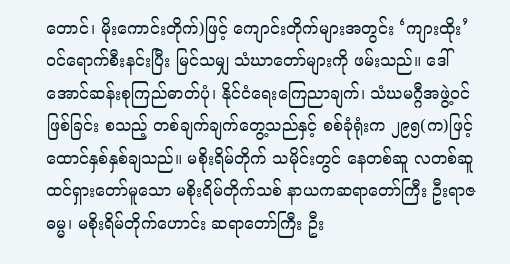တောင်၊ မိုးကောင်းတိုက်)ဖြင့် ကျောင်းတိုက်များအတွင်း ‘ကျားထိုး’ ဝင်ရောက်စီးနင်းပြီး မြင်သမျှ သံဃာတော်များကို ဖမ်းသည်။ ဒေါ်အောင်ဆန်းစုကြည်ဓာတ်ပုံ၊ နိုင်ငံရေးကြေညာချက်၊ သံဃမဂ္ဂီအဖွဲ့ဝင်ဖြစ်ခြင်း စသည့် တစ်ချက်ချက်တွေ့သည်နှင့် စစ်ခုံရုံးက ၂၉၅(က)ဖြင့် ထောင်နှစ်နှစ်ချသည်။ မစိုးရိမ်တိုက် သမိုင်းတွင် နေတစ်ဆူ လတစ်ဆူ ထင်ရှားတော်မူသော မစိုးရိမ်တိုက်သစ် နာယကဆရာတော်ကြီး ဦးရာဇဓမ္မ၊ မစိုးရိမ်တိုက်ဟောင်း ဆရာတော်ကြီး ဦး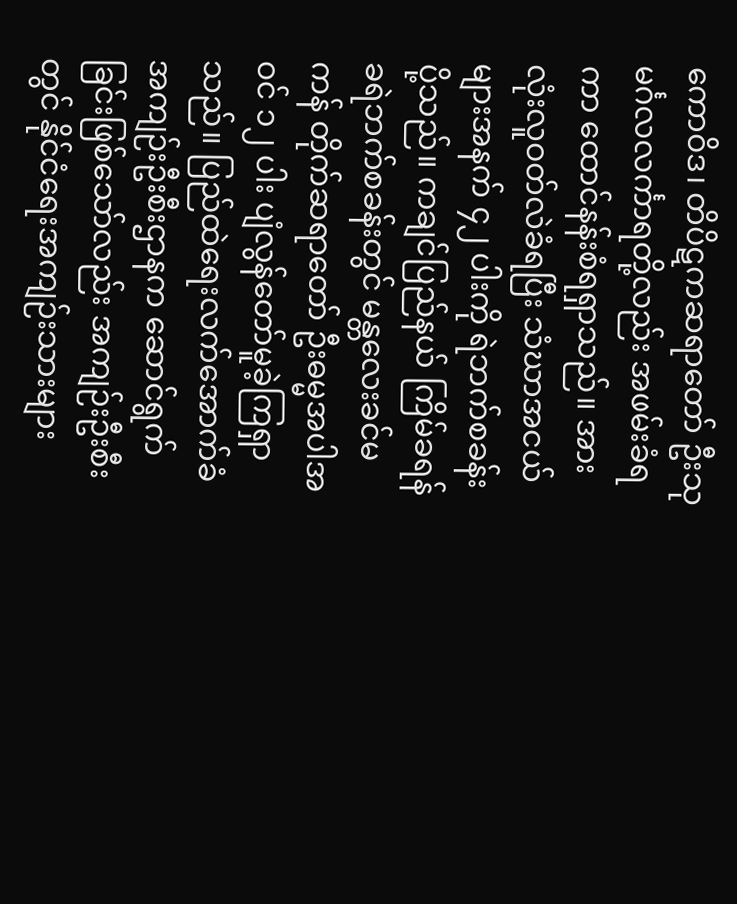ကောဝိဒ၊ တိပိဋကဆရာတော် ဦးသုမင်္ဂလလင်္ကာရတို့လည်း အဖမ်းခံရကာ ထောင်နန်းစံရရှာသည်။ အားလုံးလူဝတ်လဲခံရပြီး သံဃာအငယ်များအနက် ၄၂ ပါးကို ရဲဘက်စခန်းပို့သည်။ ကချင်ပြည်နယ် ကြိမ်ခရန်ခရဲဘက်စခန်းတွင် မန္တလေးခင်မကန် တိုက်ဆရာတော် ဦးဓမ္မအပါအဝင် ၁၂ ပါး ပျံလွန်တော်မူခဲ့ကြရှာသည်။ ပြည်ထဲရေးလက်အောက်ခံ အကျဉ်းဦးစီးဌာနက ဆောင်ရွက်ခြင်းဖြစ်သော်လည်း အကျဉ်းဦးစီးတွင် နိုင်ငံရေးအကျဉ်းသားများ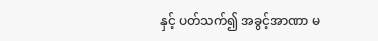နှင့် ပတ်သက်၍ အခွင့်အာဏာ မ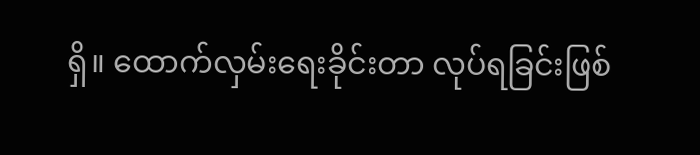ရှိ။ ထောက်လှမ်းရေးခိုင်းတာ လုပ်ရခြင်းဖြစ်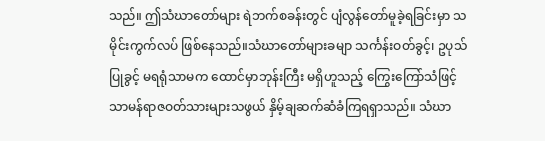သည်။ ဤသံဃာတော်များ ရဲဘက်စခန်းတွင် ပျံလွန်တော်မူခဲ့ရခြင်းမှာ သမိုင်းကွက်လပ် ဖြစ်နေသည်။သံဃာတော်များခမျာ သင်္ကန်းဝတ်ခွင့်၊ ဥပုသ်ပြုခွင့် မရရုံသာမက ထောင်မှာဘုန်းကြီး မရှိဟူသည့် ကြွေးကြော်သံဖြင့် သာမန်ရာဇဝတ်သားများသဖွယ် နှိမ့်ချဆက်ဆံခံကြရရှာသည်။ သံဃာ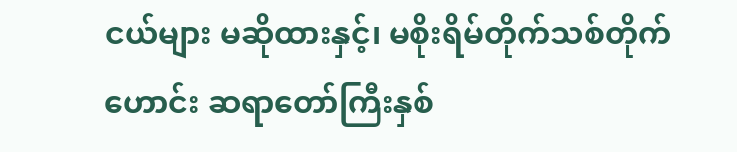ငယ်များ မဆိုထားနှင့်၊ မစိုးရိမ်တိုက်သစ်တိုက်ဟောင်း ဆရာတော်ကြီးနှစ်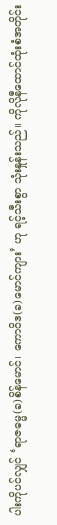ပါးကိုပင်လျှင် ‘ရာဇဓမ္မ(ခ)စိန်မောင်၊ ကောဝိဒ(ခ)မောင်ကျား’ ဟု ရင့်သီးစွာ သုံးနှုန်းသည်။ ကိုလိုနီထောင်ထုံးစံအတိုင်း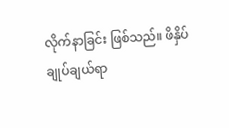လိုက်နာခြင်း ဖြစ်သည်။ ဖိနှိပ်ချုပ်ချယ်ရာ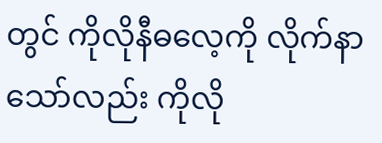တွင် ကိုလိုနီဓလေ့ကို လိုက်နာသော်လည်း ကိုလို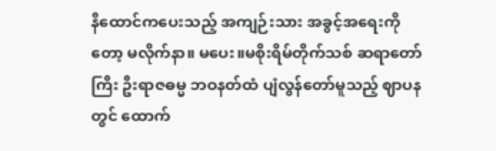နီထောင်ကပေးသည့် အကျဉ်းသား အခွင့်အရေးကိုတော့ မလိုက်နာ။ မပေး။မစိုးရိမ်တိုက်သစ် ဆရာတော်ကြီး ဦးရာဇဓမ္မ ဘဝနတ်ထံ ပျံလွန်တော်မူသည့် ဈာပနတွင် ထောက်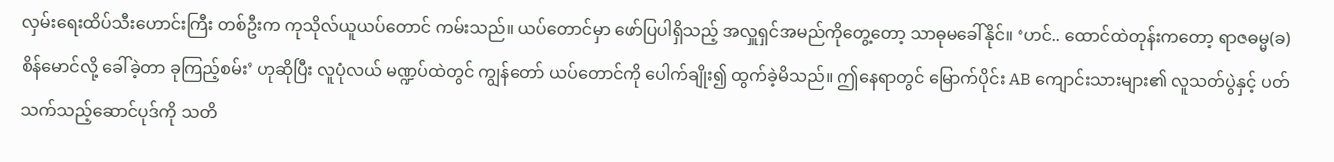လှမ်းရေးထိပ်သီးဟောင်းကြီး တစ်ဦးက ကုသိုလ်ယူယပ်တောင် ကမ်းသည်။ ယပ်တောင်မှာ ဖော်ပြပါရှိသည့် အလှူရှင်အမည်ကိုတွေ့တော့ သာဓုမခေါ်နိုင်။ ‘ဟင်.. ထောင်ထဲတုန်းကတော့ ရာဇဓမ္မ(ခ) စိန်မောင်လို့ ခေါ်ခဲ့တာ ခုကြည့်စမ်း’ ဟုဆိုပြီး လူပုံလယ် မဏ္ဍပ်ထဲတွင် ကျွန်တော် ယပ်တောင်ကို ပေါက်ချိုး၍ ထွက်ခဲ့မိသည်။ ဤနေရာတွင် မြောက်ပိုင်း AB ကျောင်းသားများ၏ လူသတ်ပွဲနှင့် ပတ်သက်သည့်ဆောင်ပုဒ်ကို သတိ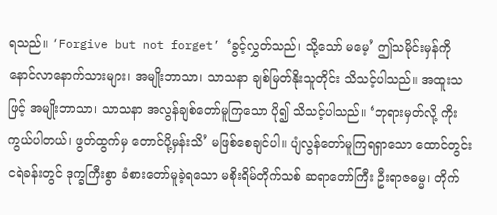ရသည်။ ‘Forgive but not forget’ ‘ခွင့်လွှတ်သည်၊ သို့သော် မမေ့’ ဤသမိုင်းမှန်ကို နောင်လာနောက်သားများ၊ အမျိုးဘာသာ၊ သာသနာ ချစ်မြတ်နိုးသူတိုင်း သိသင့်ပါသည်။ အထူးသဖြင့် အမျိုးဘာသာ၊ သာသနာ အလွန်ချစ်တော်မူကြသော ပို၍ သိသင့်ပါသည်။ ‘ဘုရားမှတ်လို့ ကိုးကွယ်ပါတယ်၊ ဖွတ်ထွက်မှ တောင်ပို့မှန်းသိ’ မဖြစ်စေချင်ပါ။ ပျံလွန်တော်မူကြရရှာသော ထောင်တွင်းငရဲခန်းတွင် ဒုက္ခကြီးစွာ ခံစားတော်မူခဲ့ရသော မစိုးရိမ်တိုက်သစ် ဆရာတော်ကြီး ဦးရာဇဓမ္မ၊ တိုက်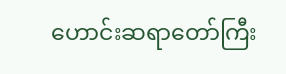ဟောင်းဆရာတော်ကြီး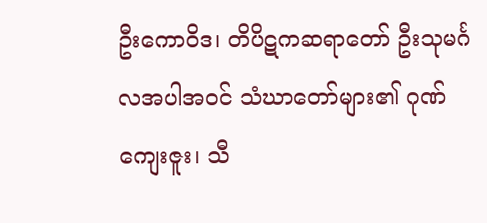ဦးကောဝိဒ၊ တိပိဋကဆရာတော် ဦးသုမင်္ဂလအပါအဝင် သံဃာတော်များ၏ ဂုဏ်ကျေးဇူး၊ သီ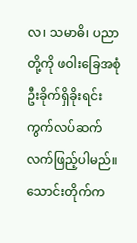လ၊ သမာဓိ၊ ပညာတို့ကို ဖဝါးခြေအစုံ ဦးခိုက်ရှိခိုးရင်း ကွက်လပ်ဆက်လက်ဖြည့်ပါမည်။ သောင်းတိုက်က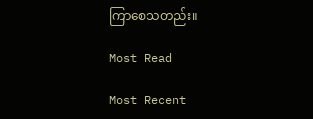ကြာစေသတည်း။

Most Read

Most Recent